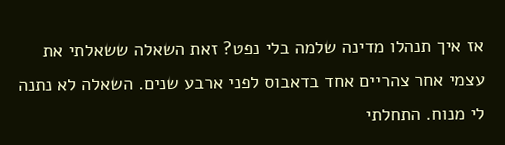אז איך תנהלו מדינה שלמה בלי נפט? זאת השאלה ששאלתי את עצמי אחר צהריים אחד בדאבוס לפני ארבע שנים. השאלה לא נתנה לי מנוח. התחלתי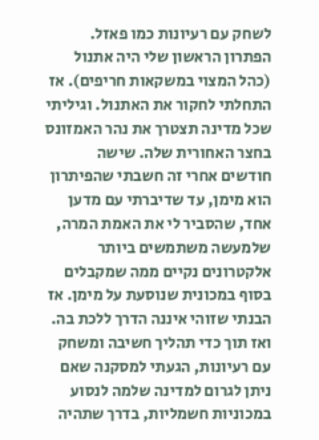לשחק עם רעיונות כמו פאזל. הפתרון הראשון שלי היה אתנול (כהל המצוי במשקאות חריפים). אז התחלתי לחקור את האתנול. וגיליתי שכל מדינה תצטרך את נהר האמזונס בחצר האחורית שלה. שישה חודשים אחרי זה חשבתי שהפיתרון הוא מימן, עד שדיברתי עם מדען אחד, שהסביר לי את האמת המרה, שלמעשה משתמשים ביותר אלקטרונים נקיים ממה שמקבלים בסוף במכונית שנוסעת על מימן. אז הבנתי שזוהי איננה הדרך ללכת בה.
ואז תוך כדי תהליך חשיבה ומשחק עם רעיונות, הגעתי למסקנה שאם ניתן לגרום למדינה שלמה לנסוע במכוניות חשמליות, בדרך שתהיה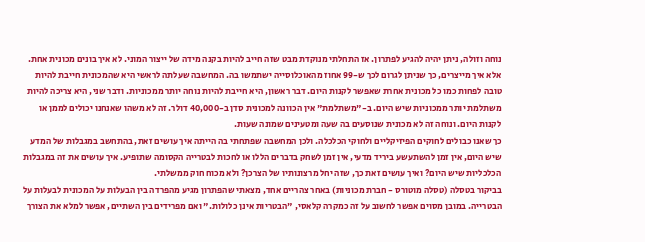נוחה וזולה, ניתן יהיה להגיע לפתרון. אז התחלתי מנוקדת מבט שזה חייב להיות בקנה מידה של ייצור המוני. לא איך בונים מכונית אחת. אלא איך מייצרים, כך שניתן לגרום לכך ש-99 אחוז מהאוכלוסייה ישתמשו בה. המחשבה שעלתה לראשי היא שהמכונית חייבת להיות טובה לפחות כמו כל מכונית אחרת שאפשר לקנות היום. דבר ראשון, היא חייבת להיות נוחה יותר ממכוניות. ודבר שני, היא צריכה להיות משתלמת יותר ממכוניות שיש היום. ב-"משתלמת" אין הכוונה למכונית סדן ב-40,000 דולר. זה לא משהו שאנחנו יכולים לממן או לקנות היום. ונוחה זה לא מכונית שנוסעים בה שעה ומטעינים שמונה שעות.
כך שאנו כבולים לחוקים הפיזיקליים ולחוקי הכלכלה. ולכן המחשבה שפתחתי בה הייתה איך עושים זאת, בהתחשב במגבלות של המדע שיש היום, אין זמן להשתעשע ביריד מדעי, אין זמן לשחק בדברים הללו או לחכות לבטרייה הקסומה שתופיע. איך עושים את זה במגבלות הכלכליות שיש היום? ואיך עושים זאת כך, שזה יחל מרצונותיו של הצרכן? ולא מכוח חוק ממשלתי.
בביקור בטסלה (טסלה מוטורס - חברת מכוניות) באחר צהריים אחד, מצאתי שהפתרון מגיע מהפרדה בין הבעלות על המכונית לבעלות על הבטרייה. במובן מסוים אפשר לחשוב על זה כמקרה קלאסי, "הבטריות אינן כלולות." ואם מפרידים בין השתיים, אפשר למלא את הצורך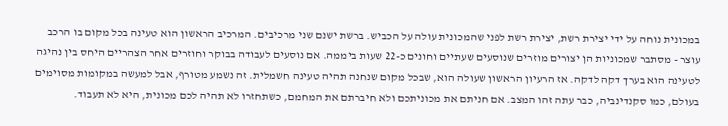במכונית נוחה על ידי יצירת רשת, יצירת רשת לפני שהמכונית עולה על הכביש. ברשת ישנם שני מרכיבים. המרכיב הראשון הוא טעינה בכל מקום בו הרכב עוצר - מסתבר שמכוניות הן יצורים מוזרים שנוסעים שעתיים וחונים כ-22 שעות ביממה. אם נוסעים לעבודה בבוקר וחוזרים אחר הצהריים היחס בין נהיגה לטעינה הוא בערך דקה לדקה. אז הרעיון הראשון שעולה הוא, שבכל מקום שנחנה תהיה טעינה חשמלית. זה נשמע מטורף, אבל למעשה במקומות מסוימים בעולם, כמו סקנדינביה, כבר עתה זהו המצב. אם חניתם את מכוניתכם ולא חיברתם את המחמם, כשתחזרו לא תהיה לכם מכונית, היא לא תעבוד.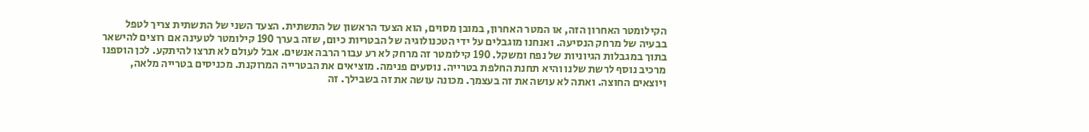הקילומטר האחרון הזה, או המטר האחרון, במובן מסוים, הוא הצעד הראשון של התשתית. הצעד השני של התשתית צריך לטפל בבעיה של מרחק הנסיעה. ואנחנו מוגבלים על ידי הטכנולוגיה של הבטריות כיום, שזה בערך 190 קילומטר לטעינה אם רוצים להישאר בתוך במגבלות הגיוניות של נפח ומשקל. 190 קילומטר זה מרחק לא רע עבור הרבה אנשים. אבל לעולם לא תרצו להיתקע. לכן הוספנו מרכיב נוסף לרשת שלנו והיא תחנת החלפת בטרייה. נוסעים פנימה. מוציאים את הבטרייה המרוקנת. מכניסים בטרייה מלאה, ויוצאים החוצה. ואתה לא עושה את זה בעצמך. מכונה עושה את זה בשבילך. זה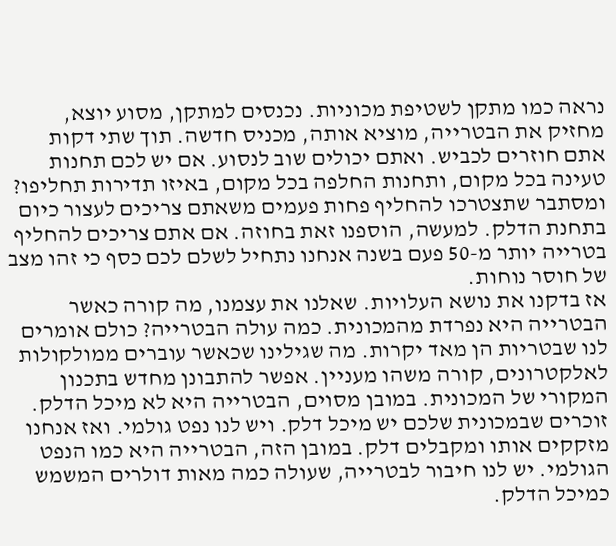נראה כמו מתקן לשטיפת מכוניות. נכנסים למתקן, מסוע יוצא, מחזיק את הבטרייה, מוציא אותה, מכניס חדשה. תוך שתי דקות אתם חוזרים לכביש. ואתם יכולים שוב לנסוע. אם יש לכם תחנות טעינה בכל מקום, ותחנות החלפה בכל מקום, באיזו תדירות תחליפו? ומסתבר שתצטרכו להחליף פחות פעמים משאתם צריכים לעצור כיום בתחנת הדלק. למעשה, הוספנו זאת בחוזה. אם אתם צריכים להחליף בטרייה יותר מ-50 פעם בשנה אנחנו נתחיל לשלם לכם כסף כי זהו מצב של חוסר נוחות.
אז בדקנו את נושא העלויות. שאלנו את עצמנו, מה קורה כאשר הבטרייה היא נפרדת מהמכונית. כמה עולה הבטרייה? כולם אומרים לנו שבטריות הן מאד יקרות. מה שגילינו שכאשר עוברים ממולקולות לאלקטרונים, קורה משהו מעניין. אפשר להתבונן מחדש בתכנון המקורי של המכונית. במובן מסוים, הבטרייה היא לא מיכל הדלק. זוכרים שבמכונית שלכם יש מיכל דלק. ויש לנו נפט גולמי. ואז אנחנו מזקקים אותו ומקבלים דלק. במובן הזה, הבטרייה היא כמו הנפט הגולמי. יש לנו חיבור לבטרייה, שעולה כמה מאות דולרים המשמש כמיכל הדלק.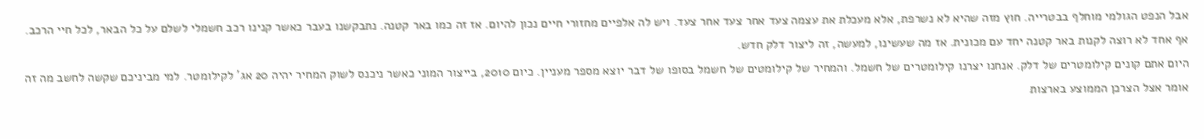אבל הנפט הגולמי מוחלף בבטרייה. חוץ מזה שהיא לא נשרפת, אלא מעכלת את עצמה צעד אחר צעד אחר צעד. ויש לה אלפיים מחזורי חיים נכון להיום. אז זה כמו באר קטנה. נתבקשנו בעבר כאשר קנינו רכב חשמלי לשלם על כל הבאר, לכל חיי הרכב. אף אחד לא רוצה לקנות באר קטנה יחד עם מכונית. אז מה שעשינו, למעשה, זה ליצור דלק חדש.
היום אתם קונים קילומטרים של דלק. אנחנו יצרנו קילומטרים של חשמל. והמחיר של קילומטים של חשמל בסופו של דבר יוצא מספר מעניין. כיום 2010, בייצור המוני כאשר ניכנס לשוק המחיר יהיה 20 אג' לקילומטר. למי מביניכם שקשה לחשב מה זה אומר אצל הצרכן הממוצע בארצות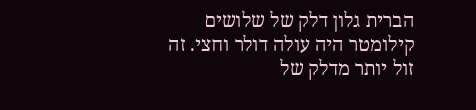הברית גלון דלק של שלושים קילומטר היה עולה דולר וחצי. זה זול יותר מדלק של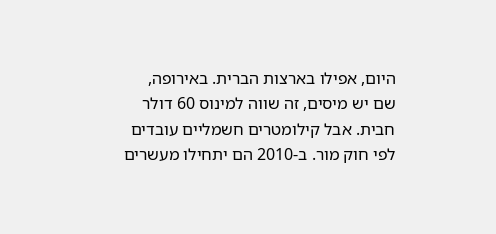היום, אפילו בארצות הברית. באירופה, שם יש מיסים, זה שווה למינוס 60 דולר חבית. אבל קילומטרים חשמליים עובדים לפי חוק מור. ב-2010 הם יתחילו מעשרים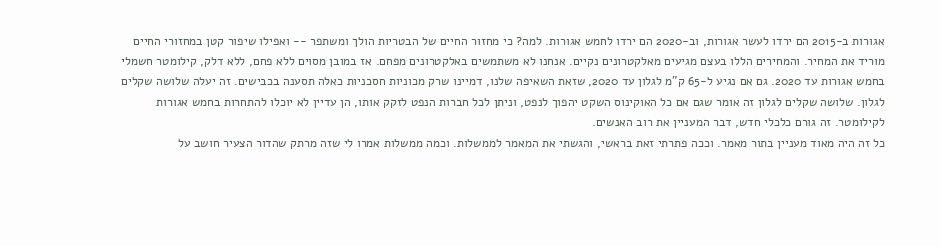אגורות ב-2015 הם ירדו לעשר אגורות, וב-2020 הם ירדו לחמש אגורות. למה? כי מחזור החיים של הבטריות הולך ומשתפר -- ואפילו שיפור קטן במחזורי החיים מוריד את המחיר. והמחירים הללו בעצם מגיעים מאלקטרונים נקיים. אנחנו לא משתמשים באלקטרונים מפחם. אז במובן מסוים ללא פחם, ללא דלק, קילומטר חשמלי בחמש אגורות עד 2020. גם אם נגיע ל-65 ק"מ לגלון עד 2020, שזאת השאיפה שלנו, דמיינו שרק מכוניות חסכניות כאלה תסענה בכבישים. זה יעלה שלושה שקלים לגלון. שלושה שקלים לגלון זה אומר שגם אם כל האוקינוס השקט יהפוך לנפט, וניתן לכל חברות הנפט לזקק אותו, הן עדיין לא יוכלו להתחרות בחמש אגורות לקילומטר. זה גורם כלכלי חדש, דבר המעניין את רוב האנשים.
כל זה היה מאוד מעניין בתור מאמר. וככה פתרתי זאת בראשי, והגשתי את המאמר לממשלות. וכמה ממשלות אמרו לי שזה מרתק שהדור הצעיר חושב על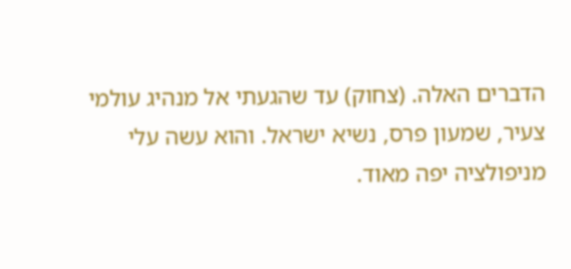הדברים האלה. (צחוק) עד שהגעתי אל מנהיג עולמי צעיר, שמעון פרס, נשיא ישראל. והוא עשה עלי מניפולציה יפה מאוד.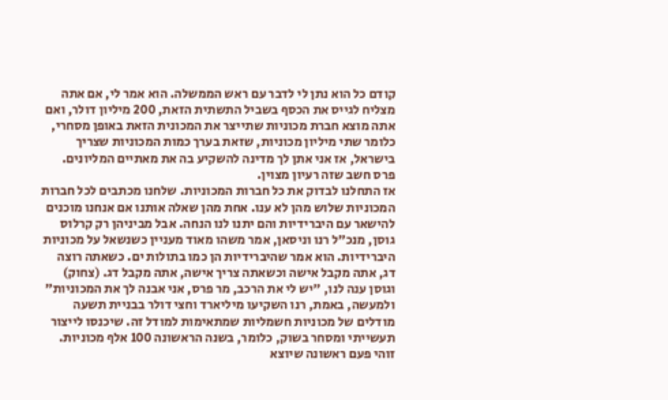קודם כל הוא נתן לי לדבר עם ראש הממשלה. הוא אמר לי, אם אתה מצליח לגייס את הכסף בשביל התשתית הזאת, 200 מיליון דולר, ואם אתה מוצא חברת מכוניות שתייצר את המכונית הזאת באופן מסחרי, כלומר שתי מיליון מכוניות, שזאת בערך כמות המכוניות שצריך בישראל, אז אני אתן לך מדינה להשקיע בה את מאתיים המליונים. פרס חשב שזה רעיון מצוין.
אז התחלנו לבדוק את כל חברות המכוניות. שלחנו מכתבים לכל חברות המכוניות שלוש מהן לא ענו. אחת מהן שאלה אותנו אם אנחנו מוכנים להישאר עם היברידיות והם יתנו לנו הנחה. אבל מביניהן רק קרלוס גוסן, מנכ"ל רנו וניסאן, אמר משהו מאוד מעניין כשנשאל על מכוניות היברידיות. הוא אמר שהיברידיות הן כמו בתולות ים. כשאתה רוצה דג, אתה מקבל אישה וכשאתה צריך אישה, אתה מקבל דג. (צחוק) וגוסן ענה לנו, "יש לי את הרכב, מר פרס, אני אבנה לך את המכוניות" ולמעשה, באמת, רנו השקיעו מיליארד וחצי דולר בבניית תשעה מודלים של מכוניות חשמליות שמתאימות למודל זה. שיכנסו לייצור תעשייתי ומסחר בשוק, כלומר, בשנה הראשונה 100 אלף מכוניות. זוהי פעם ראשונה שיוצא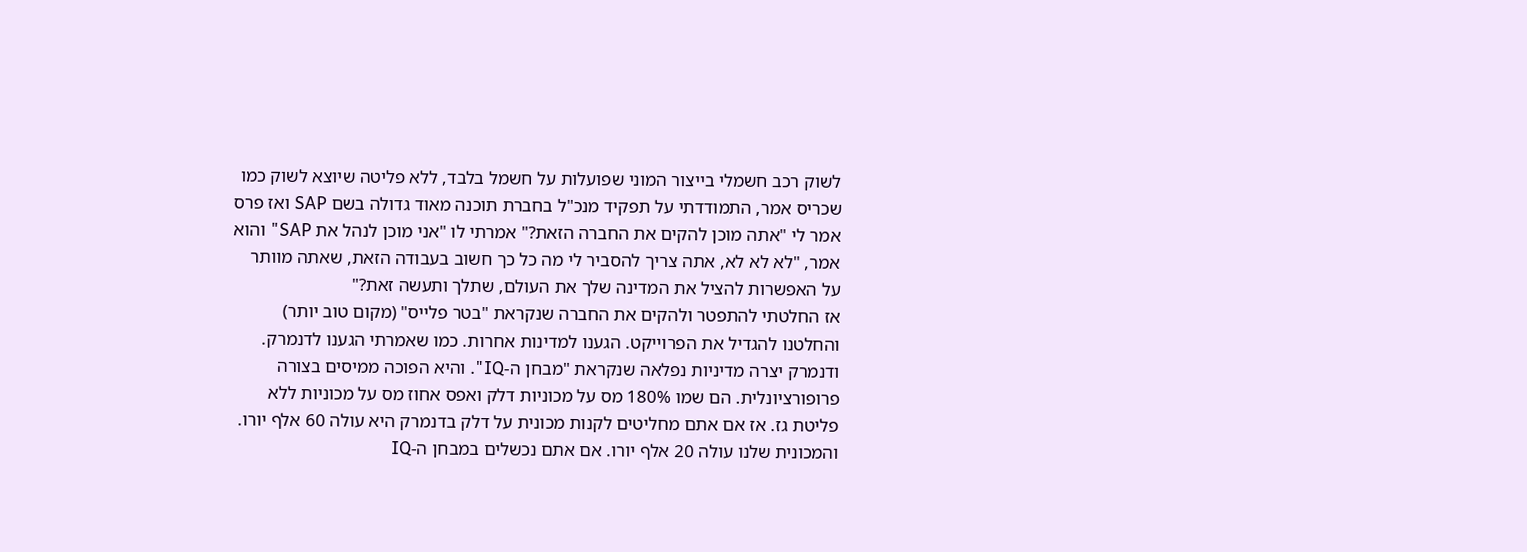לשוק רכב חשמלי בייצור המוני שפועלות על חשמל בלבד, ללא פליטה שיוצא לשוק כמו שכריס אמר, התמודדתי על תפקיד מנכ"ל בחברת תוכנה מאוד גדולה בשם SAP ואז פרס אמר לי "אתה מוכן להקים את החברה הזאת?" אמרתי לו "אני מוכן לנהל את SAP" והוא אמר, "לא לא לא, אתה צריך להסביר לי מה כל כך חשוב בעבודה הזאת, שאתה מוותר על האפשרות להציל את המדינה שלך את העולם, שתלך ותעשה זאת?"
אז החלטתי להתפטר ולהקים את החברה שנקראת "בטר פלייס" (מקום טוב יותר) והחלטנו להגדיל את הפרוייקט. הגענו למדינות אחרות. כמו שאמרתי הגענו לדנמרק. ודנמרק יצרה מדיניות נפלאה שנקראת "מבחן ה-IQ". והיא הפוכה ממיסים בצורה פרופורציונלית. הם שמו 180% מס על מכוניות דלק ואפס אחוז מס על מכוניות ללא פליטת גז. אז אם אתם מחליטים לקנות מכונית על דלק בדנמרק היא עולה 60 אלף יורו. והמכונית שלנו עולה 20 אלף יורו. אם אתם נכשלים במבחן ה-IQ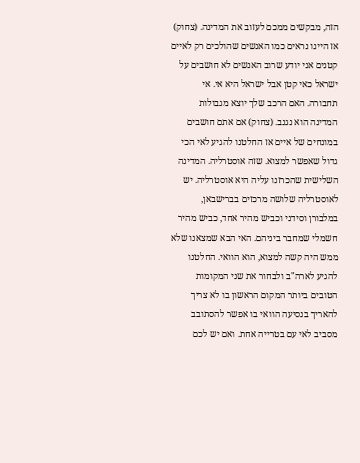הזה, מבקשים ממכם לעזוב את המדינה. (צחוק)
אז היינו נראים כמו האנשים שהולכים רק לאיים קטנים אני יודע שרוב האנשים לא חושבים על ישראל כאי קטן אבל ישראל היא אי. אי תחבורה. האם הרכב שלך יוצא מגבולות המדינה הוא נגנב. (צחוק) אם אתם חושבים במונחים של איים אז החלטנו להגיע לאי הכי גדול שאפשר למצוא. שזה אוסטרליה. המדינה השלישית שהכרזנו עליה היא אוסטרליה. יש לאוסטרליה שלושה מרכזים בברישבאן, במלבורן וסידני וכביש מהיר אחד, כביש מהיר חשמלי שמחבר ביניהם. האי הבא שמצאנו שלא ממש היה קשה למצוא, הוא הוואי. החלטנו להגיע לארה"ב ולבחור את שני המקומות הטובים ביותר המקום הראשון בו לא צריך להאריך בנסיעה הוואי בו אפשר להסתובב מסביב לאי עם בטרייה אחת. ואם יש לכם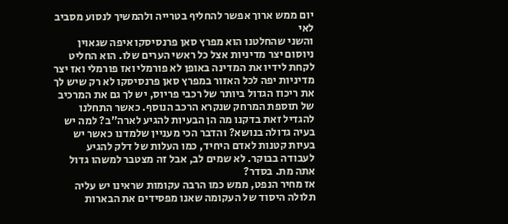יום ממש ארוך אפשר להחליף בטרייה ולהמשיך לנסוע מסביב לאי
והשני שהחלטנו הוא מפרץ סאן פרנסיסקו איפה שגאוין ניוסום יצר מדיניות אצל כל ראשי הערים שלו. הוא החליט לקחת לידיו את המדינה באופן לא פורמלי ואז פורמלי ואז יצר מדיניות יפה לכל האזור במפרץ סאן פרנסיסקו לא רק שיש לך את ריכוז הגדול ביותר של רכבי פריוס, יש לך גם את המרכיב של תוספת המרחק שנקרא הרכב הנוסף. כאשר התחלנו להגדיל זאת בדקנו מה הן הבעיות להגיע לארה"ב? למה יש בעיה גדולה בנושא? והדבר הכי מעניין שלמדנו כאשר יש בעיות קטנות לאדם היחיד, כמו העלות של דלק להגיע לעבודה בבוקר. לא שמים לב, אבל זה מצטבר למשהו גדול אתה מת. בסדר?
אז מחיר הנפט, ממש כמו הרבה עקומות שראינו יש עליה תלולה היסוד של העקומה שאנו מפסידים את הבארות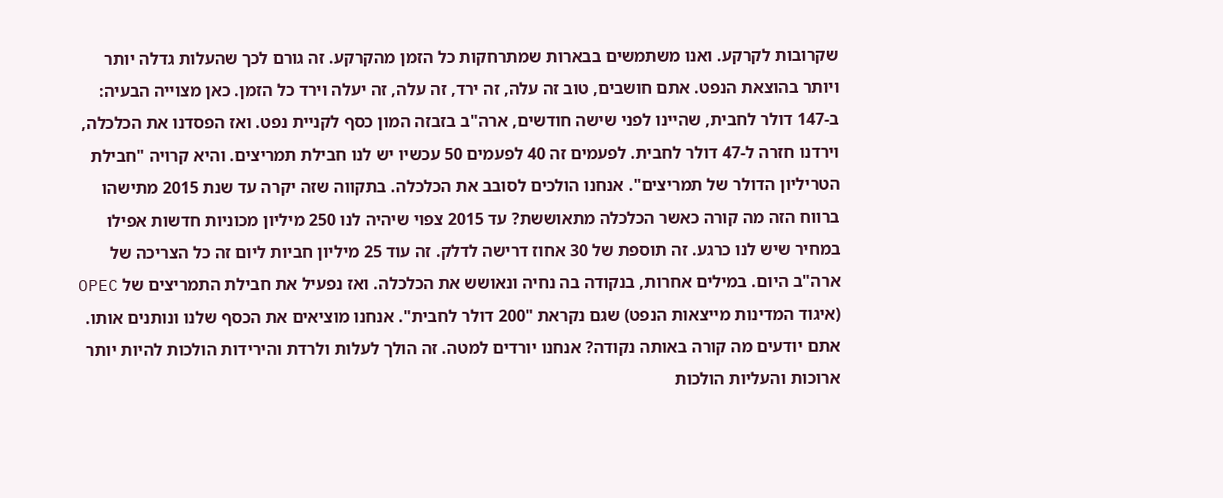שקרובות לקרקע. ואנו משתמשים בבארות שמתרחקות כל הזמן מהקרקע. זה גורם לכך שהעלות גדלה יותר ויותר בהוצאת הנפט. אתם חושבים, טוב זה עלה, זה ירד, זה עלה, זה יעלה וירד כל הזמן. כאן מצוייה הבעיה: ב-147 דולר לחבית, שהיינו לפני שישה חודשים, ארה"ב בזבזה המון כסף לקניית נפט. ואז הפסדנו את הכלכלה, וירדנו חזרה ל-47 דולר לחבית. לפעמים זה 40 לפעמים 50 עכשיו יש לנו חבילת תמריצים. והיא קרויה "חבילת הטריליון הדולר של תמריצים". אנחנו הולכים לסובב את הכלכלה. בתקווה שזה יקרה עד שנת 2015 מתישהו ברווח הזה מה קורה כאשר הכלכלה מתאוששת? עד 2015 צפוי שיהיה לנו 250 מיליון מכוניות חדשות אפילו במחיר שיש לנו כרגע. זה תוספת של 30 אחוז דרישה לדלק. זה עוד 25 מיליון חביות ליום זה כל הצריכה של ארה"ב היום. במילים אחרות, בנקודה בה נחיה ונאושש את הכלכלה. ואז נפעיל את חבילת התמריצים של OPEC (איגוד המדינות מייצאות הנפט) שגם נקראת "200 דולר לחבית". אנחנו מוציאים את הכסף שלנו ונותנים אותו. אתם יודעים מה קורה באותה נקודה? אנחנו יורדים למטה. זה הולך לעלות ולרדת והירידות הולכות להיות יותר ארוכות והעליות הולכות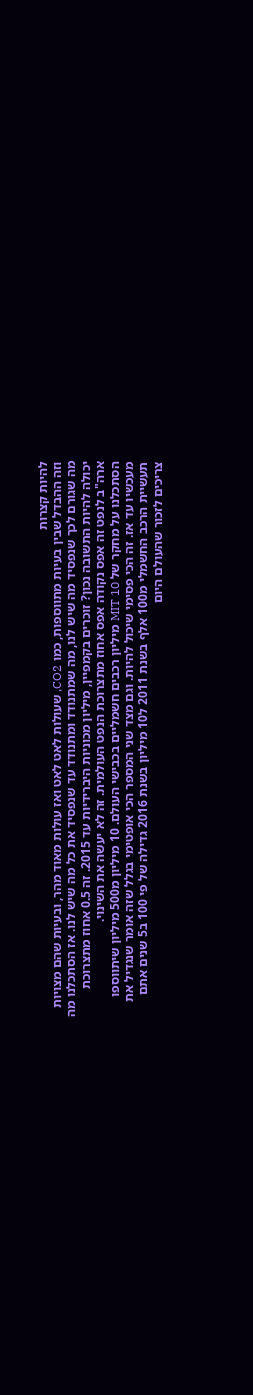להיות קצרות
וזה ההבדל שבין בעיות מתווספות, כמו CO2, שעולות לאט לאט ואז עולות מאוד מהר, ובעיות שהם מצויות מה שגורם לכך שנפסיד מה שיש לנו, מה שמתנודד ומתנודד עד שנפסיד את כל מה שיש לנו. אז הסתכלנו מה יכולה להיות התשובה נכון? זוכרים בקמפיין, מיליון מכוניות היברידיות עד 2015. זה 0.5 אחוז מתצרוכת ארה"ב לנפט זה אפס נקודה אפס אחוז מתצרוכת הנפט העולמית. זה לא יעשה את השינוי.
הסתכלנו על מחקר של MIT 10 מיליון רכבים חשמליים בכבישי העולם. 10 מיליון מ500 מיליון שיתווספו מעכשיו עד אז. זה הכי פסימי שיכול להיות. וגם מצד שני המספר הכי אופטימי בגלל שזה אומר שנגדיל את תעשיית הרכב החשמלי מ100 אלף בשנת 2011 ל10 מיליון בשנת 2016 גדילה של פי 100 ב5 שנים אתם צריכים לזכור שהעולם היום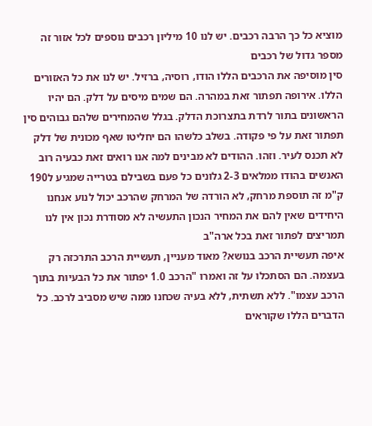מוציא כל כך הרבה רכבים. יש לנו 10 מיליון רכבים נוספים לכל אזור זה מספר גדול של רכבים
סין מוסיפה את הרכבים הללו הודו, רוסיה, ברזיל. יש לנו את כל האזורים הללו. אירופה תפתור זאת במהרה. הם שמים מיסים על דלק. הם יהיו הראשונים בתור לרדת בתצרוכת הדלק. בגלל שהמחירים שלהם גבוהים סין תפתור זאת על פי פקודה. בשלב כלשהו הם יחליטו שאף מכונית של דלק לא תכנס לעיר. וזהו. ההודים לא מבינים למה אנו רואים זאת כבעיה רוב האנשים בהודו ממלאים 2-3 גלונים כל פעם בשבילם בטרייה שמגיע ל190 ק"מ זה תוספת מרחק, לא הורדה של המרחק שהרכב יכול לנוע אנחנו היחידים שאין להם את המחיר הנכון התעשיה לא מסודרת נכון אין לנו תמריצים לפתור זאת בכל ארה"ב
איפה תעשיית הרכב בנושא? מאוד מעניין, תעשיית הרכב התרכזה רק בעצמה. הם הסתכלו על זה ואמרו "הרכב 1.0 יפתור את כל הבעיות בתוך הרכב עצמו". ללא תשתית, ללא בעיה שכחנו ממה שיש מסביב לרכב. כל הדברים הללו שקוראים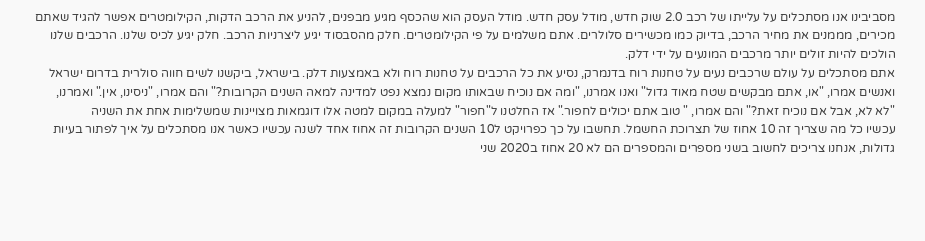מסביבינו אנו מסתכלים על עלייתו של רכב 2.0 שוק חדש, מודל עסק חדש. מודל העסק הוא שהכסף מגיע מבפנים, להניע את הרכב הדקות, הקילומטרים אפשר להגיד שאתם מכירים, מממנים את מחיר הרכב, בדיוק כמו מכשירים סלולרים. אתם משלמים על פי הקילומטרים. חלק מהסבסוד יגיע ליצרניות הרכב. חלק יגיע לכיס שלנו. הרכבים שלנו הולכים להיות זולים יותר מרכבים המונעים על ידי דלק.
אתם מסתכלים על עולם שרכבים נעים על טחנות רוח בדנמרק, נסיע את כל הרכבים על טחנות רוח ולא באמצעות דלק. בישראל, ביקשנו לשים חווה סולרית בדרום ישראל ואנשים אמרו, "או, אתם מבקשים שטח מאוד גדול" ואנו אמרנו, "ומה אם נוכיח שבאותו מקום נמצא נפט למדינה למאה השנים הקרובות?" והם אמרו, "ניסינו, אין." ואמרנו, "לא לא, אבל אם נוכיח זאת?" והם אמרו, " טוב אתם יכולים לחפור." אז החלטנו ל"חפור" למעלה במקום למטה אלו דוגמאות מצויינות שמשלימות אחת את השניה
עכשיו כל מה שצריך זה 10 אחוז של תצרוכת החשמל. תחשבו על כך כפרויקט ל10 השנים הקרובות זה אחוז אחד לשנה עכשיו כאשר אנו מסתכלים על איך לפתור בעיות גדולות, אנחנו צריכים לחשוב בשני מספרים והמספרים הם לא 20 אחוז ב2020 שני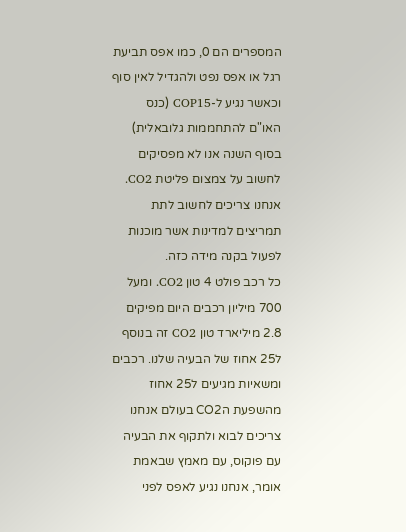המספרים הם 0, כמו אפס תביעת רגל או אפס נפט ולהגדיל לאין סוף וכאשר נגיע ל-COP15 (כנס האו"ם להתחממות גלובאלית) בסוף השנה אנו לא מפסיקים לחשוב על צמצום פליטת CO2. אנחנו צריכים לחשוב לתת תמריצים למדינות אשר מוכנות לפעול בקנה מידה כזה.
כל רכב פולט 4 טון CO2. ומעל 700 מיליון רכבים היום מפיקים 2.8 מיליארד טון CO2 זה בנוסף ל25 אחוז של הבעיה שלנו. רכבים ומשאיות מגיעים ל25 אחוז מהשפעת הCO2 בעולם אנחנו צריכים לבוא ולתקוף את הבעיה עם פוקוס, עם מאמץ שבאמת אומר, אנחנו נגיע לאפס לפני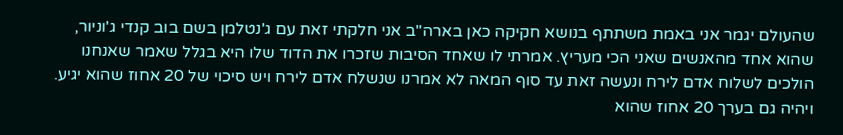שהעולם יגמר אני באמת משתתף בנושא חקיקה כאן בארה"ב אני חלקתי זאת עם ג'נטלמן בשם בוב קנדי ג'וניור, שהוא אחד מהאנשים שאני הכי מעריץ. אמרתי לו שאחד הסיבות שזכרו את הדוד שלו היא בגלל שאמר שאנחנו הולכים לשלוח אדם לירח ונעשה זאת עד סוף המאה לא אמרנו שנשלח אדם לירח ויש סיכוי של 20 אחוז שהוא יגיע. ויהיה גם בערך 20 אחוז שהוא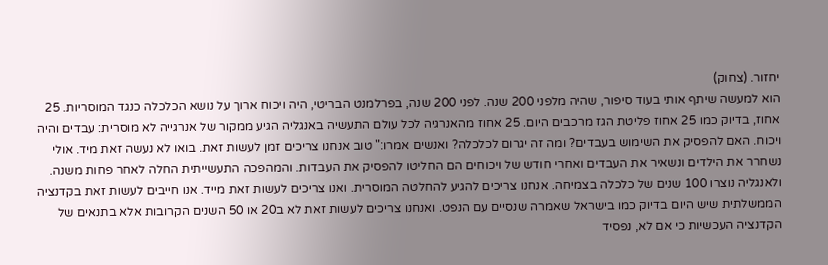יחזור. (צחוק)
הוא למעשה שיתף אותי בעוד סיפור, שהיה מלפני 200 שנה. לפני 200 שנה, בפרלמנט הבריטי, היה ויכוח ארוך על נושא הכלכלה כנגד המוסריות. 25 אחוז, בדיוק כמו 25 אחוז פליטת הגז מרכבים היום. 25 אחוז מהאנרגיה לכל עולם התעשיה באנגליה הגיע ממקור של אנרגייה לא מוסרית: עבדים והיה ויכוח. האם להפסיק את השימוש בעבדים? ומה זה יגרום לכלכלה? ואנשים אמרו:" טוב אנחנו צריכים זמן לעשות זאת. בואו לא נעשה זאת מיד. אולי נשחרר את הילדים ונשאיר את העבדים ואחרי חודש של ויכוחים הם החליטו להפסיק את העבדות. והמהפכה התעשייתית החלה לאחר פחות משנה. ולאנגליה נוצרו 100 שנים של כלכלה בצמיחה. אנחנו צריכים להגיע להחלטה המוסרית. ואנו צריכים לעשות זאת מייד. אנו חייבים לעשות זאת בקדנציה הממשלתית שיש היום בדיוק כמו בישראל שאמרה שנסיים עם הנפט. ואנחנו צריכים לעשות זאת לא ב20 או 50 השנים הקרובות אלא בתנאים של הקדנציה העכשיות כי אם לא, נפסיד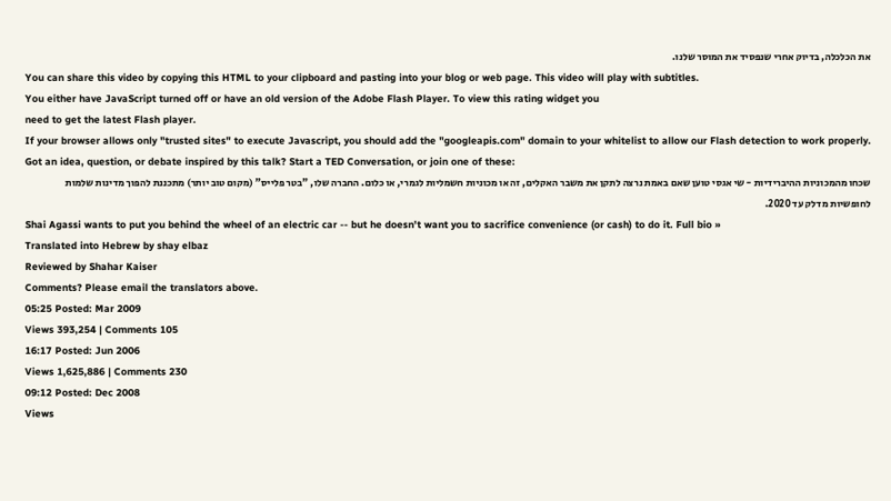את הכלכלה, בדיוק אחרי שנפסיד את המוסר שלנו.
You can share this video by copying this HTML to your clipboard and pasting into your blog or web page. This video will play with subtitles.
You either have JavaScript turned off or have an old version of the Adobe Flash Player. To view this rating widget you
need to get the latest Flash player.
If your browser allows only "trusted sites" to execute Javascript, you should add the "googleapis.com" domain to your whitelist to allow our Flash detection to work properly.
Got an idea, question, or debate inspired by this talk? Start a TED Conversation, or join one of these:
שכחו מהמכוניות ההיברידיות - שי אגסי טוען שאם באמת נרצה לתקן את משבר האקלים, זה או מכוניות חשמליות לגמרי, או כלום. החברה שלו, "בטר פלייס" (מקום טוב יותר) מתכננת להפוך מדינות שלמות לחופשיות מדלק עד 2020.
Shai Agassi wants to put you behind the wheel of an electric car -- but he doesn't want you to sacrifice convenience (or cash) to do it. Full bio »
Translated into Hebrew by shay elbaz
Reviewed by Shahar Kaiser
Comments? Please email the translators above.
05:25 Posted: Mar 2009
Views 393,254 | Comments 105
16:17 Posted: Jun 2006
Views 1,625,886 | Comments 230
09:12 Posted: Dec 2008
Views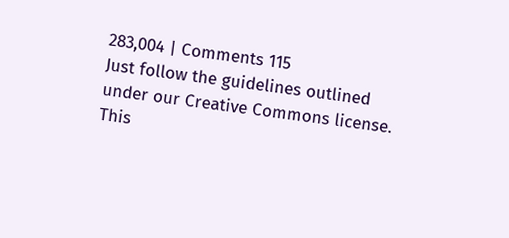283,004 | Comments 115
Just follow the guidelines outlined under our Creative Commons license.
This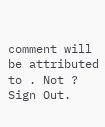comment will be attributed to . Not ? Sign Out.